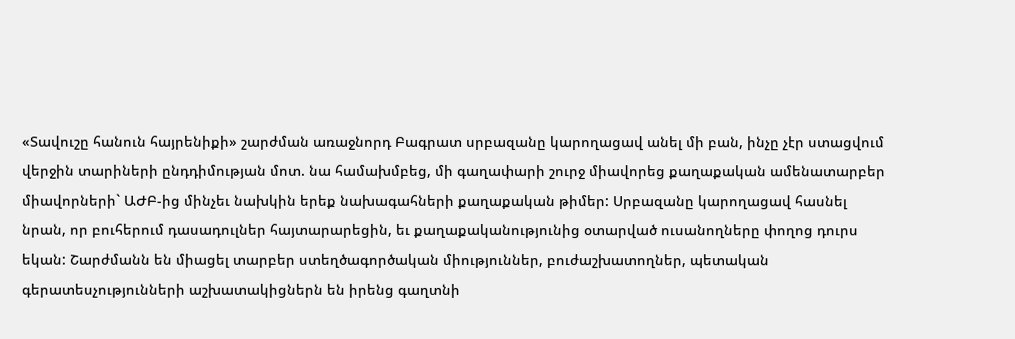«Տավուշը հանուն հայրենիքի» շարժման առաջնորդ Բագրատ սրբազանը կարողացավ անել մի բան, ինչը չէր ստացվում վերջին տարիների ընդդիմության մոտ. նա համախմբեց, մի գաղափարի շուրջ միավորեց քաղաքական ամենատարբեր միավորների` ԱԺԲ-ից մինչեւ նախկին երեք նախագահների քաղաքական թիմեր: Սրբազանը կարողացավ հասնել նրան, որ բուհերում դասադուլներ հայտարարեցին, եւ քաղաքականությունից օտարված ուսանողները փողոց դուրս եկան: Շարժմանն են միացել տարբեր ստեղծագործական միություններ, բուժաշխատողներ, պետական գերատեսչությունների աշխատակիցներն են իրենց գաղտնի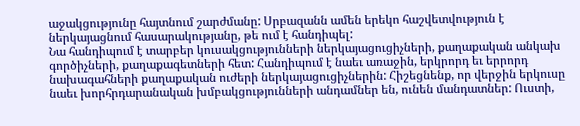աջակցությունը հայտնում շարժմանը: Սրբազանն ամեն երեկո հաշվետվություն է ներկայացնում հասարակությանը, թե ում է հանդիպել:
Նա հանդիպում է տարբեր կուսակցությունների ներկայացուցիչների, քաղաքական անկախ գործիչների, քաղաքագետների հետ: Հանդիպում է նաեւ առաջին, երկրորդ եւ երրորդ նախագահների քաղաքական ուժերի ներկայացուցիչներին: Հիշեցնենք, որ վերջին երկուսը նաեւ խորհրդարանական խմբակցությունների անդամներ են, ունեն մանդատներ: Ուստի,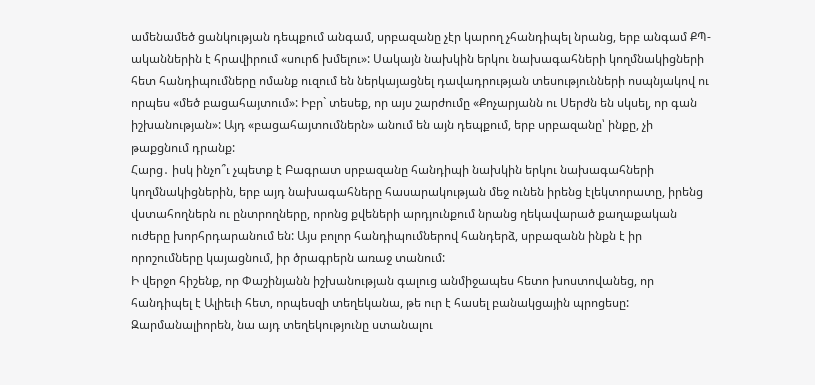ամենամեծ ցանկության դեպքում անգամ, սրբազանը չէր կարող չհանդիպել նրանց, երբ անգամ ՔՊ-ականներին է հրավիրում «սուրճ խմելու»: Սակայն նախկին երկու նախագահների կողմնակիցների հետ հանդիպումները ոմանք ուզում են ներկայացնել դավադրության տեսությունների ոսպնյակով ու որպես «մեծ բացահայտում»: Իբր` տեսեք, որ այս շարժումը «Քոչարյանն ու Սերժն են սկսել, որ գան իշխանության»: Այդ «բացահայտումներն» անում են այն դեպքում, երբ սրբազանը՝ ինքը, չի թաքցնում դրանք:
Հարց․ իսկ ինչո՞ւ չպետք է Բագրատ սրբազանը հանդիպի նախկին երկու նախագահների կողմնակիցներին, երբ այդ նախագահները հասարակության մեջ ունեն իրենց էլեկտորատը, իրենց վստահողներն ու ընտրողները, որոնց քվեների արդյունքում նրանց ղեկավարած քաղաքական ուժերը խորհրդարանում են: Այս բոլոր հանդիպումներով հանդերձ, սրբազանն ինքն է իր որոշումները կայացնում, իր ծրագրերն առաջ տանում:
Ի վերջո հիշենք, որ Փաշինյանն իշխանության գալուց անմիջապես հետո խոստովանեց, որ հանդիպել է Ալիեւի հետ, որպեսզի տեղեկանա, թե ուր է հասել բանակցային պրոցեսը: Զարմանալիորեն, նա այդ տեղեկությունը ստանալու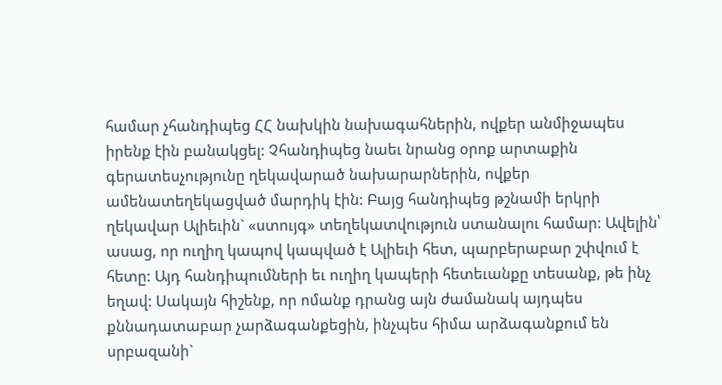համար չհանդիպեց ՀՀ նախկին նախագահներին, ովքեր անմիջապես իրենք էին բանակցել: Չհանդիպեց նաեւ նրանց օրոք արտաքին գերատեսչությունը ղեկավարած նախարարներին, ովքեր ամենատեղեկացված մարդիկ էին: Բայց հանդիպեց թշնամի երկրի ղեկավար Ալիեւին` «ստույգ» տեղեկատվություն ստանալու համար: Ավելին՝ ասաց, որ ուղիղ կապով կապված է Ալիեւի հետ, պարբերաբար շփվում է հետը: Այդ հանդիպումների եւ ուղիղ կապերի հետեւանքը տեսանք, թե ինչ եղավ: Սակայն հիշենք, որ ոմանք դրանց այն ժամանակ այդպես քննադատաբար չարձագանքեցին, ինչպես հիմա արձագանքում են սրբազանի`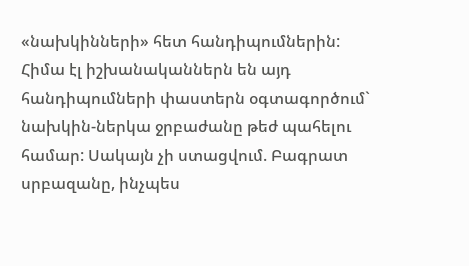«նախկինների» հետ հանդիպումներին: Հիմա էլ իշխանականներն են այդ հանդիպումների փաստերն օգտագործում` նախկին-ներկա ջրբաժանը թեժ պահելու համար: Սակայն չի ստացվում. Բագրատ սրբազանը, ինչպես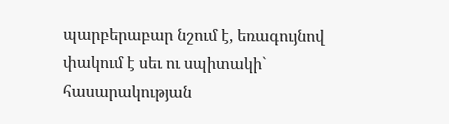պարբերաբար նշում է, եռագույնով փակում է սեւ ու սպիտակի` հասարակության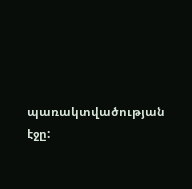պառակտվածության էջը: